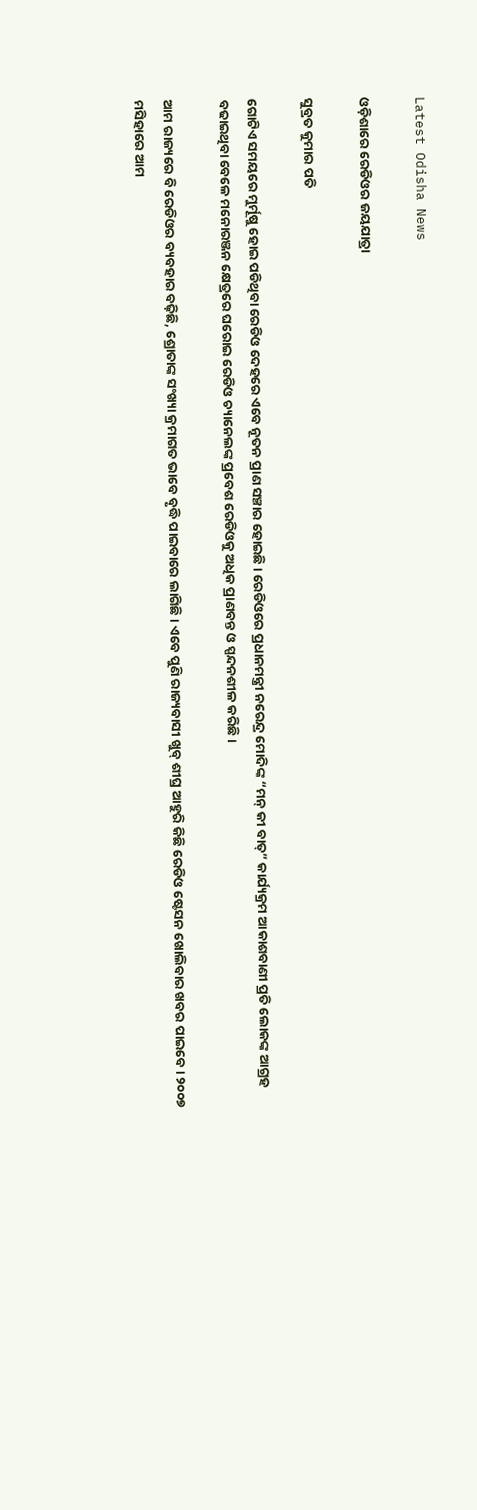Latest Odisha News

ଓଡ଼ିଶାରେ ରେଡିଓର ଜୟଯାତ୍ରା

ସୁବ୍ରତ କୁମାର ପତି

ଗୋଟିଏ ସମୟରେ ମୁର୍ମୂଷୁ ହୋଇ ପଡିଥିବା ରେଡିଓ ଦେହରେ ଏବେ ନୂତନ ପ୍ରାଣ ସଞ୍ଚାର ହୋଇଛି। ରେଡିଓରେ ପ୍ରଧାନମନ୍ତ୍ରୀ ନରେନ୍ଦ୍ର ମୋଦିଙ୍କ “ମନ୍ କୀ ବାତ୍” କାର୍ଯ୍ୟକ୍ରମ ଆକାଶବାଣୀ ପ୍ରତି ଲୋକଙ୍କ ଆଗ୍ରହ ବଢାଇଥିବା ବେଳେ ମନୋରଞ୍ଜନ କ୍ଷେତ୍ରରେ ଘରୋଇ ରେଡିଓ ଚ୍ୟାନେଲଙ୍କ ପ୍ରବେଶ ରେଡିଓକୁ ଅଧିକ ପ୍ରାଣବନ୍ତ ଓ ସ୍ପନ୍ଦନଶୀଳ କରିଛି।

ଆମ ରାଜ୍ୟରେ ବି ରେଡିଓର ବ୍ୟବହାର ବଢ଼ିଛି, ଶ୍ରୋତାଙ୍କ ସଂଖ୍ୟା କ୍ରମାଗତ ଭାବେ ବୃଦ୍ଧି ପାଇବାରେ ଲାଗିଛି। ଏବେ ପୁଣି ରାଜ୍ୟବାସୀ ଖୁବ୍ ଶୀଘ୍ର ଆହୁରି କିଛି ରେଡିଓ ଷ୍ଟେସନ ଖୋଲିବାର ଖବର ପାଇବେ। ୨୦୦୭ ମସିହାରେ ଆମ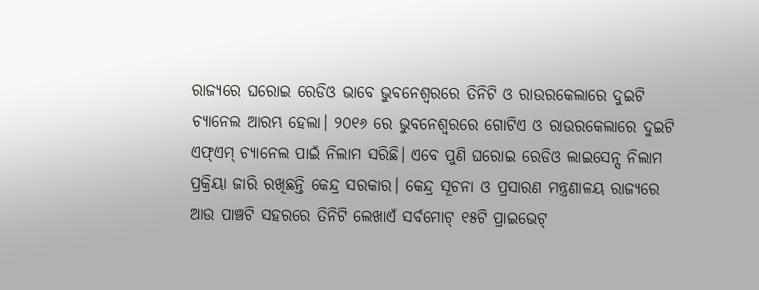ରାଜ୍ୟରେ ଘରୋଇ ରେଡିଓ ଭାବେ ଭୁବନେଶ୍ଵରରେ ତିନିଟି ଓ ରାଉରକେଲାରେ ଦୁଇଟି ଚ୍ୟାନେଲ ଆରମ୍ଭ ହେଲା। ୨୦୧୬ ରେ ଭୁବନେଶ୍ଵରରେ ଗୋଟିଏ ଓ ରାଉରକେଲାରେ ଦୁଇଟି ଏଫ୍ଏମ୍ ଚ୍ୟାନେଲ ପାଇଁ ନିଲାମ ସରିଛି। ଏବେ ପୁଣି ଘରୋଇ ରେଡିଓ ଲାଇସେନ୍ସ ନିଲାମ ପ୍ରକ୍ରିୟା ଜାରି ରଖିଛନ୍ତି କେନ୍ଦ୍ର ସରକାର। କେନ୍ଦ୍ର ସୂଚନା ଓ ପ୍ରସାରଣ ମନ୍ତ୍ରଣାଳୟ ରାଜ୍ୟରେ ଆଉ ପାଞ୍ଚଟି ସହରରେ ତିନିଟି ଲେଖାଏଁ ସର୍ବମୋଟ୍ ୧୫ଟି ପ୍ରାଇଭେଟ୍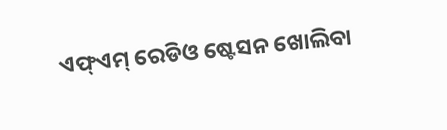ଏଫ୍ଏମ୍ ରେଡିଓ ଷ୍ଟେସନ ଖୋଲିବା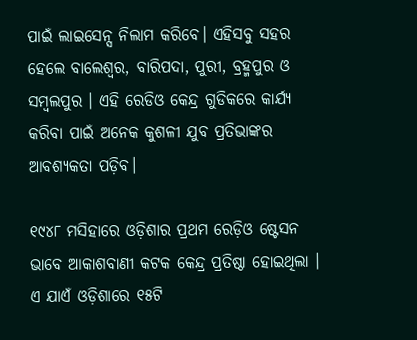ପାଇଁ ଲାଇସେନ୍ସ ନିଲାମ କରିବେ। ଏହିସବୁ ସହର ହେଲେ ବାଲେଶ୍ଵର, ବାରିପଦା, ପୁରୀ, ବ୍ରହ୍ମପୁର ଓ ସମ୍ବଲପୁର । ଏହି ରେଡିଓ କେନ୍ଦ୍ର ଗୁଡିକରେ କାର୍ଯ୍ୟ କରିବା ପାଇଁ ଅନେକ କୁଶଳୀ ଯୁବ ପ୍ରତିଭାଙ୍କର ଆବଶ୍ୟକତା ପଡ଼ିବ।

୧୯୪୮ ମସିହାରେ ଓଡ଼ିଶାର ପ୍ରଥମ ରେଡ଼ିଓ ଷ୍ଟେସନ ଭାବେ ଆକାଶବାଣୀ କଟକ କେନ୍ଦ୍ର ପ୍ରତିଷ୍ଠା ହୋଇଥିଲା । ଏ ଯାଏଁ ଓଡ଼ିଶାରେ ୧୫ଟି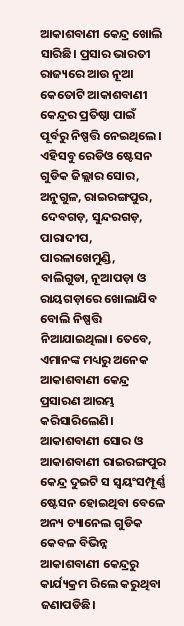ଆକାଶବାଣୀ କେନ୍ଦ୍ର ଖୋଲି ସାରିଛି। ପ୍ରସାର ଭାରତୀ ରାଜ୍ୟରେ ଆଉ ନୂଆ କେତୋଟି ଆକାଶବାଣୀ କେନ୍ଦ୍ରର ପ୍ରତିଷ୍ଠା ପାଇଁ ପୂର୍ବରୁ ନିଷ୍ପତ୍ତି ନେଇଥିଲେ। ଏହିସବୁ ରେଡିଓ ଷ୍ଟେସନ ଗୁଡିକ ଜିଲ୍ଲାର ସୋର, ଅନୁଗୁଳ, ରାଇରଙ୍ଗପୁର, ଦେବଗଡ଼, ସୁନ୍ଦରଗଡ଼, ପାରାଦୀପ, ପାରଳାଖେମୁଣ୍ଡି, ବାଲିଗୁଡା, ନୂଆପଡ଼ା ଓ ରାୟଗଡ଼ାରେ ଖୋଲାଯିବ ବୋଲି ନିଷ୍ପତ୍ତି ନିଆଯାଇଥିଲା। ତେବେ, ଏମାନଙ୍କ ମଧ୍ୟରୁ ଅନେକ ଆକାଶବାଣୀ କେନ୍ଦ୍ର ପ୍ରସାରଣ ଆରମ୍ଭ କରିସାରିଲେଣି। ଆକାଶବାଣୀ ସୋର ଓ ଆକାଶବାଣୀ ରାଇରଙ୍ଗପୁର କେନ୍ଦ୍ର ଦୁଇଟି ସ ସ୍ଵୟଂସମ୍ପୂର୍ଣ୍ଣ ଷ୍ଟେସନ ହୋଇଥିବା ବେଳେ ଅନ୍ୟ ଚ୍ୟାନେଲ ଗୁଡିକ କେବଳ ବିଭିନ୍ନ ଆକାଶବାଣୀ କେନ୍ଦ୍ରରୁ କାର୍ଯ୍ୟକ୍ରମ ରିଲେ କରୁଥିବା ଜଣାପଡିଛି।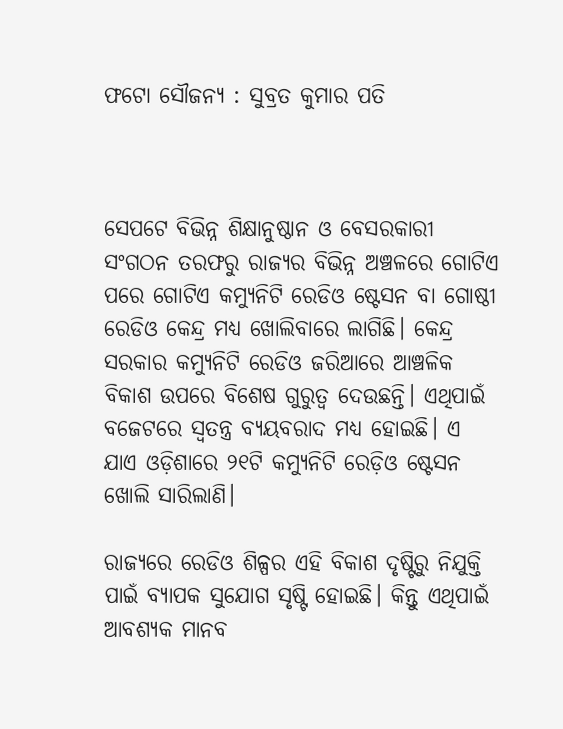ଫଟୋ ସୌଜନ୍ୟ : ସୁବ୍ରତ କୁମାର ପତି



ସେପଟେ ବିଭିନ୍ନ ଶିକ୍ଷାନୁଷ୍ଠାନ ଓ ବେସରକାରୀ ସଂଗଠନ ତରଫରୁ ରାଜ୍ୟର ବିଭିନ୍ନ ଅଞ୍ଚଳରେ ଗୋଟିଏ ପରେ ଗୋଟିଏ କମ୍ୟୁନିଟି ରେଡିଓ ଷ୍ଟେସନ ବା ଗୋଷ୍ଠୀ ରେଡିଓ କେନ୍ଦ୍ର ମଧ୍ୟ ଖୋଲିବାରେ ଲାଗିଛି। କେନ୍ଦ୍ର ସରକାର କମ୍ୟୁନିଟି ରେଡିଓ ଜରିଆରେ ଆଞ୍ଚଳିକ ବିକାଶ ଉପରେ ବିଶେଷ ଗୁରୁତ୍ବ ଦେଉଛନ୍ତି। ଏଥିପାଇଁ ବଜେଟରେ ସ୍ଵତନ୍ତ୍ର ବ୍ୟୟବରାଦ ମଧ୍ୟ ହୋଇଛି। ଏ ଯାଏ ଓଡ଼ିଶାରେ ୨୧ଟି କମ୍ୟୁନିଟି ରେଡ଼ିଓ ଷ୍ଟେସନ ଖୋଲି ସାରିଲାଣି।

ରାଜ୍ୟରେ ରେଡିଓ ଶିଳ୍ପର ଏହି ବିକାଶ ଦୃଷ୍ଟିରୁ ନିଯୁକ୍ତି ପାଇଁ ବ୍ୟାପକ ସୁଯୋଗ ସୃଷ୍ଟି ହୋଇଛି। କିନ୍ତୁ ଏଥିପାଇଁ ଆବଶ୍ୟକ ମାନବ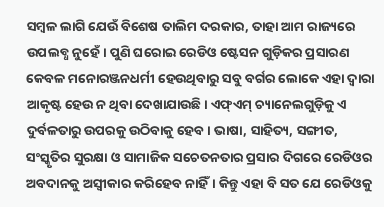ସମ୍ବଳ ଲାଗି ଯେଉଁ ବିଶେଷ ତାଲିମ ଦରକାର, ତାହା ଆମ ରାଜ୍ୟରେ ଉପଲବ୍ଧ ନୁହେଁ। ପୁଣି ଘରୋଇ ରେଡିଓ ଷ୍ଟେସନ ଗୁଡ଼ିକର ପ୍ରସାରଣ କେବଳ ମନୋରଞ୍ଜନଧର୍ମୀ ହେଉଥିବାରୁ ସବୁ ବର୍ଗର ଲୋକେ ଏହା ଦ୍ୱାରା ଆକୃଷ୍ଟ ହେଉ ନ ଥିବା ଦେଖାଯାଉଛି। ଏଫ୍ଏମ୍ ଚ୍ୟାନେଲଗୁଡ଼ିକୁ ଏ ଦୁର୍ବଳତାରୁ ଉପରକୁ ଉଠିବାକୁ ହେବ। ଭାଷା, ସାହିତ୍ୟ, ସଙ୍ଗୀତ, ସଂସ୍କୃତିର ସୁରକ୍ଷା ଓ ସାମାଜିକ ସଚେତନତାର ପ୍ରସାର ଦିଗରେ ରେଡିଓର ଅବଦାନକୁ ଅସ୍ବୀକାର କରିହେବ ନାହିଁ। କିନ୍ତୁ ଏହା ବି ସତ ଯେ ରେଡିଓକୁ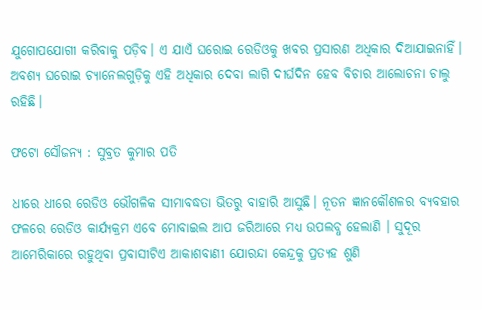ଯୁଗୋପଯୋଗୀ କରିବାକୁ ପଡ଼ିବ। ଏ ଯାଏଁ ଘରୋଇ ରେଡିଓକୁ ଖବର ପ୍ରସାରଣ ଅଧିକାର ଦିଆଯାଇନାହିଁ। ଅବଶ୍ୟ ଘରୋଇ ଚ୍ୟାନେଲଗୁଡ଼ିକୁ ଏହି ଅଧିକାର ଦେବା ଲାଗି ଦୀର୍ଘଦିନ ହେବ ବିଚାର ଆଲୋଚନା ଚାଲୁ ରହିଛି।

ଫଟୋ ସୌଜନ୍ୟ : ସୁବ୍ରତ କୁମାର ପତି

ଧୀରେ ଧୀରେ ରେଡିଓ ଭୌଗଳିକ ସୀମାବଦ୍ଧତା ଭିତରୁ ବାହାରି ଆସୁଛି। ନୂତନ ଜ୍ଞାନକୌଶଳର ବ୍ୟବହାର ଫଳରେ ରେଡିଓ କାର୍ଯ୍ୟକ୍ରମ ଏବେ ମୋବାଇଲ ଆପ ଜରିଆରେ ମଧ୍ୟ ଉପଲବ୍ଧ ହେଲାଣି । ସୁଦୂର ଆମେରିକାରେ ରହୁଥିବା ପ୍ରବାସୀଟିଏ ଆକାଶବାଣୀ ଯୋରନ୍ଦା କେନ୍ଦ୍ରକୁ ପ୍ରତ୍ୟହ ଶୁଣି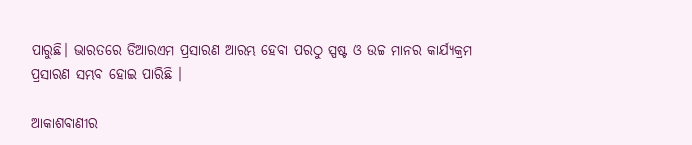ପାରୁଛି। ଭାରତରେ ଡିଆରଏମ ପ୍ରସାରଣ ଆରମ୍ଭ ହେବା ପରଠୁ ସ୍ପଷ୍ଟ ଓ ଉଚ୍ଚ ମାନର କାର୍ଯ୍ୟକ୍ରମ ପ୍ରସାରଣ ସମ୍ଭବ ହୋଇ ପାରିଛି ।

ଆକାଶବାଣୀର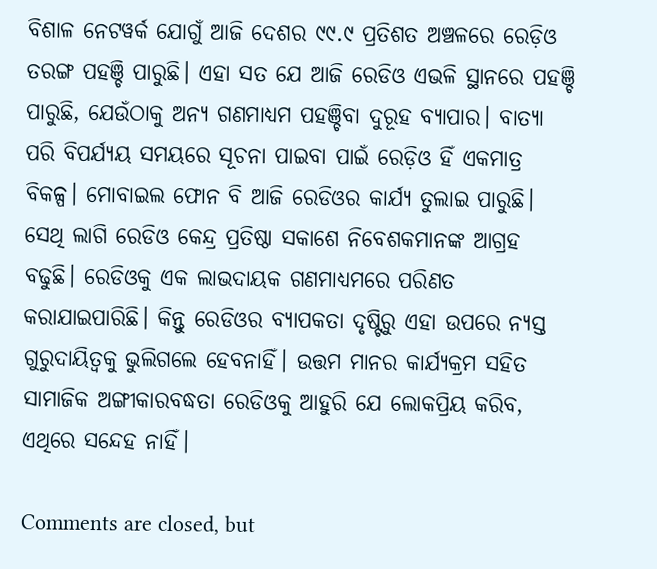ବିଶାଳ ନେଟୱର୍କ ଯୋଗୁଁ ଆଜି ଦେଶର ୯୯.୯ ପ୍ରତିଶତ ଅଞ୍ଚଳରେ ରେଡ଼ିଓ ତରଙ୍ଗ ପହଞ୍ଚି ପାରୁଛି। ଏହା ସତ ଯେ ଆଜି ରେଡିଓ ଏଭଳି ସ୍ଥାନରେ ପହଞ୍ଚି ପାରୁଛି, ଯେଉଁଠାକୁ ଅନ୍ୟ ଗଣମାଧ୍ୟମ ପହଞ୍ଚିବା ଦୁରୂହ ବ୍ୟାପାର। ବାତ୍ୟା ପରି ବିପର୍ଯ୍ୟୟ ସମୟରେ ସୂଚନା ପାଇବା ପାଇଁ ରେଡ଼ିଓ ହିଁ ଏକମାତ୍ର ବିକଳ୍ପ। ମୋବାଇଲ ଫୋନ ବି ଆଜି ରେଡିଓର କାର୍ଯ୍ୟ ତୁଲାଇ ପାରୁଛି। ସେଥି ଲାଗି ରେଡିଓ କେନ୍ଦ୍ର ପ୍ରତିଷ୍ଠା ସକାଶେ ନିବେଶକମାନଙ୍କ ଆଗ୍ରହ ବଢୁଛି। ରେଡିଓକୁ ଏକ ଲାଭଦାୟକ ଗଣମାଧ୍ୟମରେ ପରିଣତ କରାଯାଇପାରିଛି। କିନ୍ତୁ ରେଡିଓର ବ୍ୟାପକତା ଦୃଷ୍ଟିରୁ ଏହା ଉପରେ ନ୍ୟସ୍ତ ଗୁରୁଦାୟିତ୍ଵକୁ ଭୁଲିଗଲେ ହେବନାହିଁ। ଉତ୍ତମ ମାନର କାର୍ଯ୍ୟକ୍ରମ ସହିତ ସାମାଜିକ ଅଙ୍ଗୀକାରବଦ୍ଧତା ରେଡିଓକୁ ଆହୁରି ଯେ ଲୋକପ୍ରିୟ କରିବ, ଏଥିରେ ସନ୍ଦେହ ନାହିଁ।

Comments are closed, but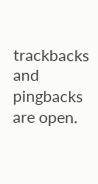trackbacks and pingbacks are open.